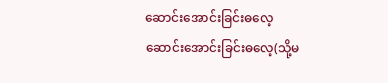ဆောင်းအောင်းခြင်းဓလေ့
ဆောင်းအောင်းခြင်းဓလေ့(သို့မ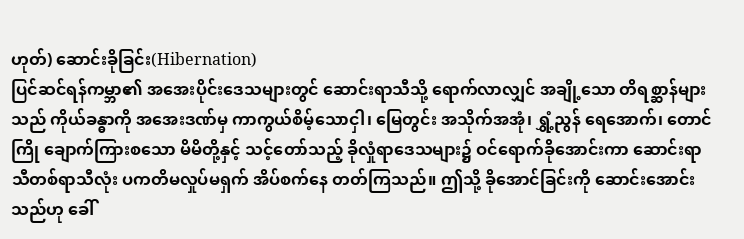ဟုတ်) ဆောင်းခိုခြင်း(Hibernation)
ပြင်ဆင်ရန်ကမ္ဘာ၏ အအေးပိုင်းဒေသများတွင် ဆောင်းရာသီသို့ ရောက်လာလျှင် အချို့သော တိရစ္ဆာန်များသည် ကိုယ်ခန္ဓာကို အအေးဒဏ်မှ ကာကွယ်စိမ့်သောငှါ၊ မြေတွင်း အသိုက်အအုံ၊ ရွှံ့ညွန် ရေအောက်၊ တောင်ကြို ချောက်ကြားစသော မိမိတို့နှင့် သင့်တော်သည့် ခိုလှုံရာဒေသများ၌ ဝင်ရောက်ခိုအောင်းကာ ဆောင်းရာသီတစ်ရာသီလုံး ပကတိမလှုပ်မရှက် အိပ်စက်နေ တတ်ကြသည်။ ဤသို့ ခိုအောင်ခြင်းကို ဆောင်းအောင်းသည်ဟု ခေါ်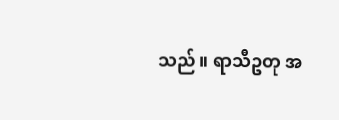သည်။ ရာသီဥတု အ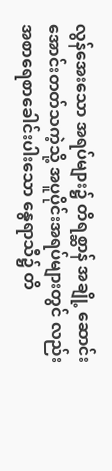လွန်အေးသော အရပ်များ၌ တိရစ္ဆာန် အချို့ ဆောင်းအောင်းတတ်သကဲ့သို့ အပူပိုင်းအရပ်များတွင် လည်း အစာရေစာခေါင်းပါးသော နွေရာသီ၌ တိ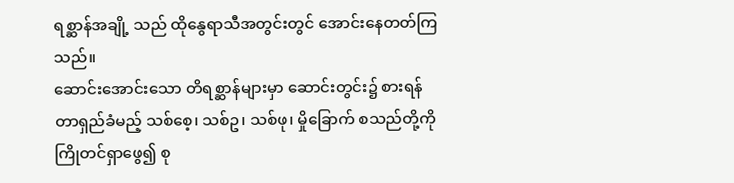ရစ္ဆာန်အချို့ သည် ထိုနွေရာသီအတွင်းတွင် အောင်းနေတတ်ကြသည်။
ဆောင်းအောင်းသော တိရစ္ဆာန်များမှာ ဆောင်းတွင်း၌ စားရန် တာရှည်ခံမည့် သစ်စေ့၊ သစ်ဥ၊ သစ်ဖု၊ မှိုခြောက် စသည်တို့ကို ကြိုတင်ရှာဖွေ၍ စု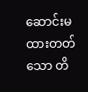ဆောင်းမထားတတ်သော တိ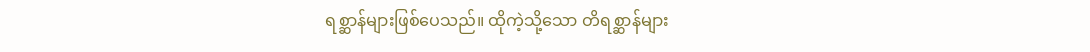ရစ္ဆာန်များဖြစ်ပေသည်။ ထိုကဲ့သို့သော တိရစ္ဆာန်များ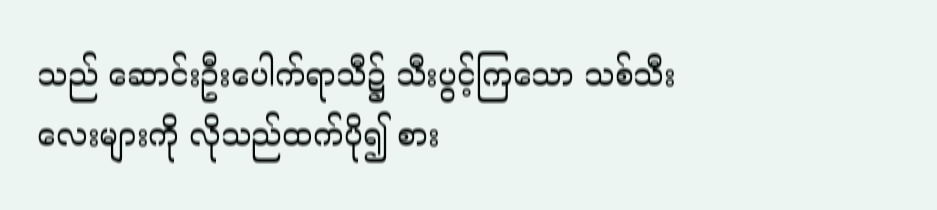သည် ဆောင်းဦးပေါက်ရာသီ၌ သီးပွင့်ကြသော သစ်သီးလေးများကို လိုသည်ထက်ပို၍ စား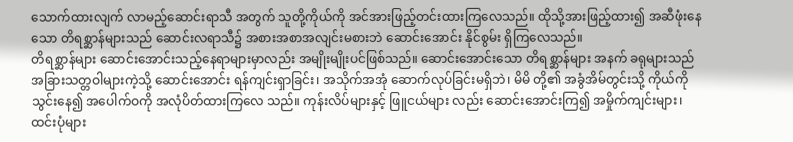သောက်ထားလျက် လာမည့်ဆောင်းရာသီ အတွက် သူတို့ကိုယ်ကို အင်အားဖြည့်တင်းထားကြလေသည်။ ထိုသို့အားဖြည့်ထား၍ အဆီဖုံးနေသော တိရစ္ဆာန်များသည် ဆောင်းလရာသီ၌ အစားအစာအလျင်းမစားဘဲ ဆောင်းအောင်း နိုင်စွမ်း ရှိကြလေသည်။
တိရစ္ဆာန်များ ဆောင်းအောင်းသည့်နေရာများမှာလည်း အမျိုးမျိုးပင်ဖြစ်သည်။ ဆောင်းအောင်းသော တိရစ္ဆာန်များ အနက် ခရုများသည် အခြားသတ္တဝါများကဲ့သို့ ဆောင်းအောင်း ရန်ကျင်းရှာခြင်း၊ အသိုက်အအုံ ဆောက်လုပ်ခြင်းမရှိဘဲ၊ မိမိ တို့၏ အခွံအိမ်တွင်းသို့ ကိုယ်ကိုသွင်းနေ၍ အပေါက်ဝကို အလုံပိတ်ထားကြလေ သည်။ ကုန်းလိပ်များနှင့် ဖြူငယ်များ လည်း ဆောင်းအောင်းကြ၍ အမှိုက်ကျင်းများ၊ ထင်းပုံများ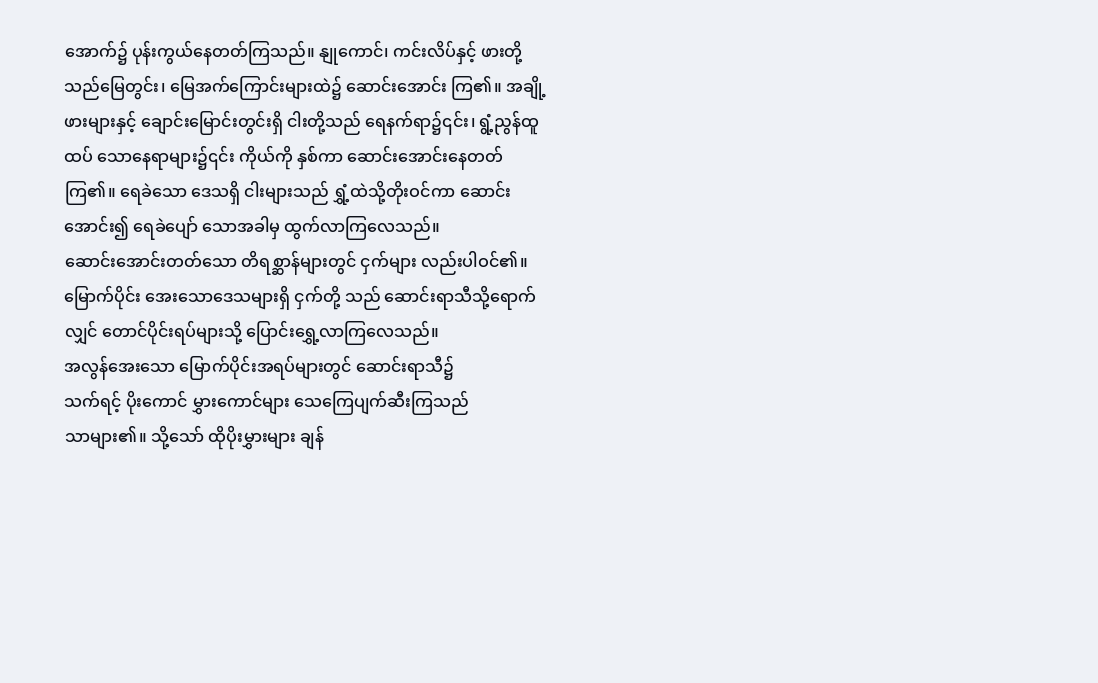အောက်၌ ပုန်းကွယ်နေတတ်ကြသည်။ နျုကောင်၊ ကင်းလိပ်နှင့် ဖားတို့သည်မြေတွင်း၊ မြေအက်ကြောင်းများထဲ၌ ဆောင်းအောင်း ကြ၏။ အချို့ဖားများနှင့် ချောင်းမြောင်းတွင်းရှိ ငါးတို့သည် ရေနက်ရာ၌၎င်း၊ ရွံ့ညွန်ထူထပ် သောနေရာများ၌၎င်း ကိုယ်ကို နှစ်ကာ ဆောင်းအောင်းနေတတ်ကြ၏။ ရေခဲသော ဒေသရှိ ငါးများသည် ရွှံ့ထဲသို့တိုးဝင်ကာ ဆောင်းအောင်း၍ ရေခဲပျော် သောအခါမှ ထွက်လာကြလေသည်။
ဆောင်းအောင်းတတ်သော တိရစ္ဆာန်များတွင် ငှက်များ လည်းပါဝင်၏။ မြောက်ပိုင်း အေးသောဒေသများရှိ ငှက်တို့ သည် ဆောင်းရာသီသို့ရောက်လျှင် တောင်ပိုင်းရပ်များသို့ ပြောင်းရွှေ့လာကြလေသည်။
အလွန်အေးသော မြောက်ပိုင်းအရပ်များတွင် ဆောင်းရာသီ၌
သက်ရင့် ပိုးကောင် မွှားကောင်များ သေကြေပျက်ဆီးကြသည်
သာများ၏။ သို့သော် ထိုပိုးမွှားများ ချန်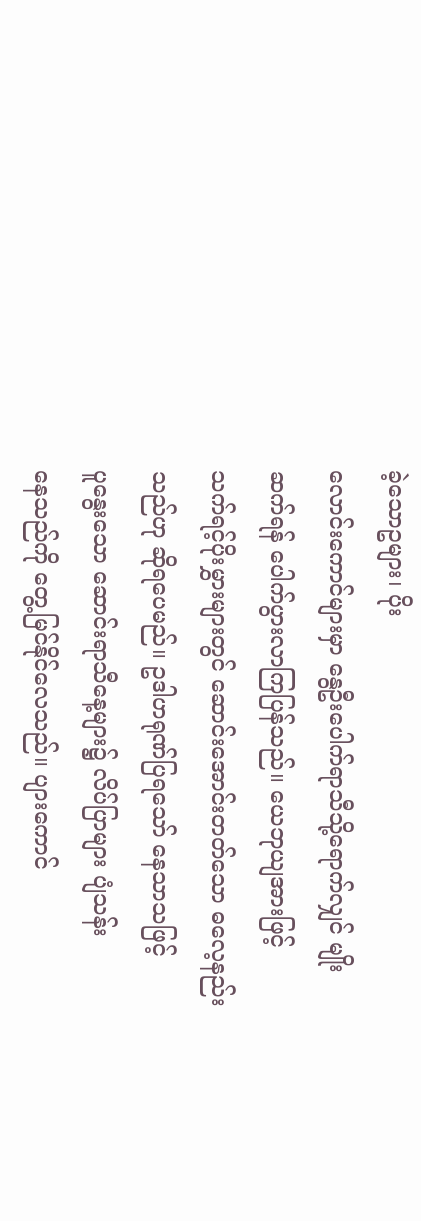ခဲ့သောဥများ၊ ပိုး
လောင်းကောင်များမှာ နွေဦးပေါက်ရာသီသို့ရောက်လျှင် မျိုး
ဆက်ရန် ပေါက်ပွားလာကြပြန်သည်။ ယေဘုယျအားဖြင့်
သက်ရင့်ပိုးမွှားများတွင် ဆောင်းအောင်းတတ်သော ဓလေ့နည်း
သည်ဟု ဆိုရပေမည်။ ဥဒါဟရုဏ်ပြရသော် နေသာသဖြင့်
ပူနွေးသော ဆောင်းရာသီနေ့များ၌ လိပ်ပြာများ ပျံသန်း
နေသည်ကို တွေ့မြင်နိုင်လေသည်။ ပျားကောင်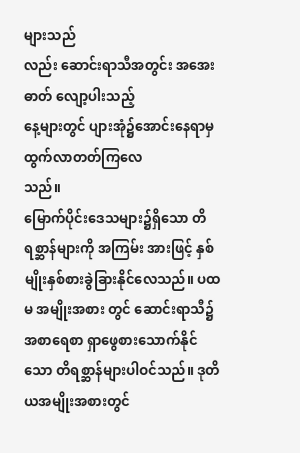များသည်
လည်း ဆောင်းရာသီအတွင်း အအေးဓာတ် လျော့ပါးသည့်
နေ့များတွင် ပျားအုံ၌အောင်းနေရာမှ ထွက်လာတတ်ကြလေ
သည်။
မြောက်ပိုင်းဒေသများ၌ရှိသော တိရစ္ဆာန်များကို အကြမ်း အားဖြင့် နှစ်မျိုးနှစ်စားခွဲခြားနိုင်လေသည်။ ပထမ အမျိုးအစား တွင် ဆောင်းရာသီ၌ အစာရေစာ ရှာဖွေစားသောက်နိုင်သော တိရစ္ဆာန်များပါဝင်သည်။ ဒုတိယအမျိုးအစားတွင်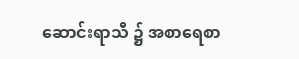ဆောင်းရာသီ ၌ အစာရေစာ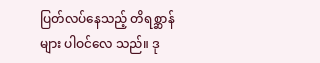ပြတ်လပ်နေသည့် တိရစ္ဆာန်များ ပါဝင်လေ သည်။ ဒု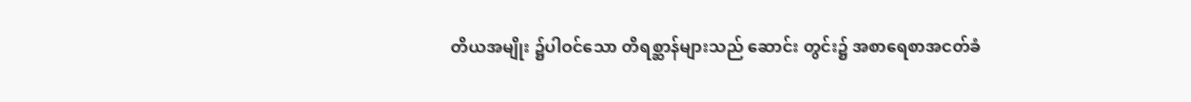တိယအမျိုး ၌ပါဝင်သော တိရစ္ဆာန်များသည် ဆောင်း တွင်း၌ အစာရေစာအငတ်ခံ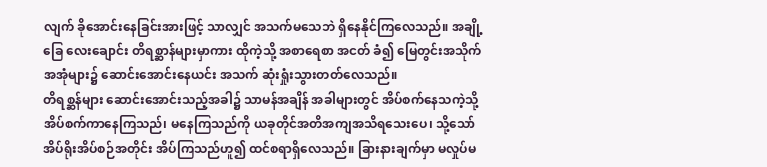လျက် ခိုအောင်းနေခြင်းအားဖြင့် သာလျှင် အသက်မသေဘဲ ရှိနေနိုင်ကြလေသည်။ အချို့ခြေ လေးချောင်း တိရစ္ဆာန်များမှာကား ထိုကဲ့သို့ အစာရေစာ အငတ် ခံ၍ မြေတွင်းအသိုက်အအုံများ၌ ဆောင်းအောင်းနေယင်း အသက် ဆုံးရှုံးသွားတတ်လေသည်။
တိရစ္ဆန်များ ဆောင်းအောင်းသည့်အခါ၌ သာမန်အချိန် အခါများတွင် အိပ်စက်နေသကဲ့သို့ အိပ်စက်ကာနေကြသည်၊ မနေကြသည်ကို ယခုတိုင်အတိအကျအသိရသေးပေ၊ သို့သော် အိပ်ရိုးအိပ်စဉ်အတိုင်း အိပ်ကြသည်ဟူ၍ ထင်စရာရှိလေသည်။ ခြားနားချက်မှာ မလှုပ်မ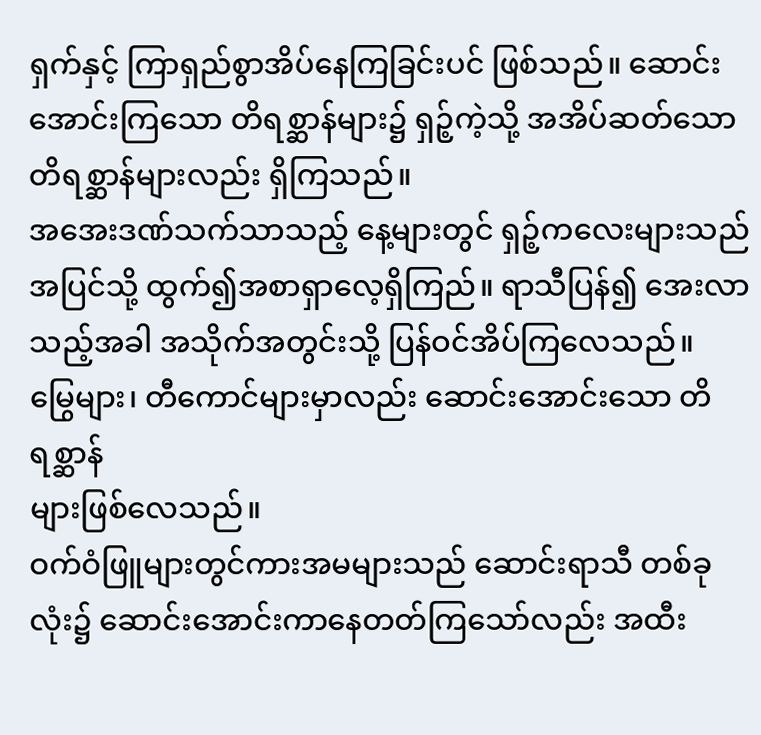ရှက်နှင့် ကြာရှည်စွာအိပ်နေကြခြင်းပင် ဖြစ်သည်။ ဆောင်းအောင်းကြသော တိရစ္ဆာန်များ၌ ရှဉ့်ကဲ့သို့ အအိပ်ဆတ်သော တိရစ္ဆာန်များလည်း ရှိကြသည်။
အအေးဒဏ်သက်သာသည့် နေ့များတွင် ရှဉ့်ကလေးများသည်
အပြင်သို့ ထွက်၍အစာရှာလေ့ရှိကြည်။ ရာသီပြန်၍ အေးလာ
သည့်အခါ အသိုက်အတွင်းသို့ ပြန်ဝင်အိပ်ကြလေသည်။
မြွေများ၊ တီကောင်များမှာလည်း ဆောင်းအောင်းသော တိရစ္ဆာန်
များဖြစ်လေသည်။
ဝက်ဝံဖြူများတွင်ကားအမများသည် ဆောင်းရာသီ တစ်ခု လုံး၌ ဆောင်းအောင်းကာနေတတ်ကြသော်လည်း အထီး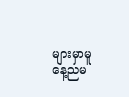များမှာမူနေ့ညမ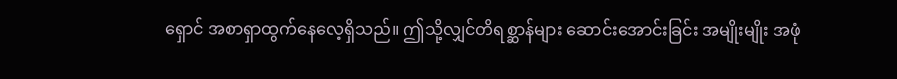ရှောင် အစာရှာထွက်နေလေ့ရှိသည်။ ဤသို့လျှင်တိရစ္ဆာန်များ ဆောင်းအောင်းခြင်း အမျိုးမျိုး အဖုံ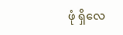ဖုံ ရှိလေ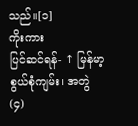သည်။[၁]
ကိုးကား
ပြင်ဆင်ရန်- ↑ မြန်မာ့စွယ်စုံကျမ်း၊ အတွဲ(၄)